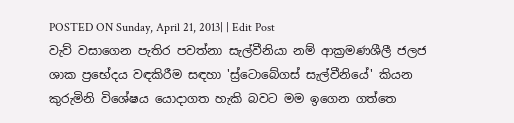POSTED ON Sunday, April 21, 2013| | Edit Post
වැව් වසාගෙන පැතිර පවත්නා සැල්වීනියා නම් ආක්‍රමණශීලී ජලජ ශාක ප්‍රභේදය වඳකිරීම සඳහා 'ස්‍ර්ටොබේගස් සැල්වීනියේ' කියන කුරුමිනි විශේෂය යොදාගත හැකි බවට මම ඉගෙන ගත්තෙ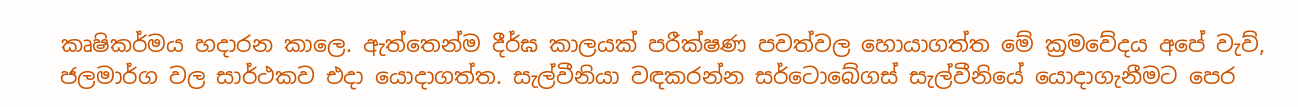කෘෂිකර්මය හදාරන කාලෙ. ඇත්තෙන්ම දීර්ඝ කාලයක් පරීක්ෂණ පවත්වල හොයාගත්ත මේ ක්‍රමවේදය අපේ වැව්, ජලමාර්ග වල සාර්ථකව එදා යොදාගත්ත. සැල්වීනියා වඳකරන්න සර්ටොබේගස් සැල්වීනියේ යොදාගැනීමට පෙර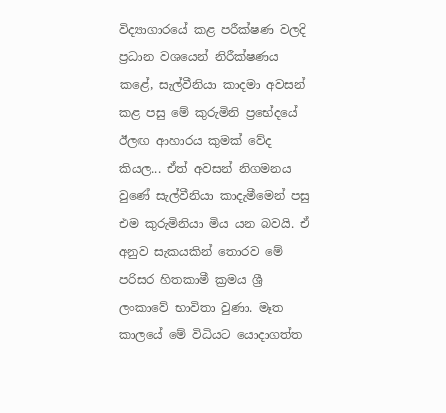විද්‍යාගාරයේ කළ පරීක්ෂණ වලදි ප්‍රධාන වශයෙන් නිරීක්ෂණය කළේ, සැල්වීනියා කාදමා අවසන් කළ පසු මේ කුරුමිනි ප්‍රභේදයේ ඊලඟ ආහාරය කුමක් වේද කියල... ඒත් අවසන් නිගමනය වුණේ සැල්වීනියා කාදැමීමෙන් පසු එම කුරුමිනියා මිය යන බවයි. ඒ අනුව සැකයකින් තොරව මේ පරිසර හිතකාමී ක්‍රමය ශ්‍රී ලංකාවේ භාවිතා වුණා. මෑත කාලයේ මේ විධියට යොදාගත්ත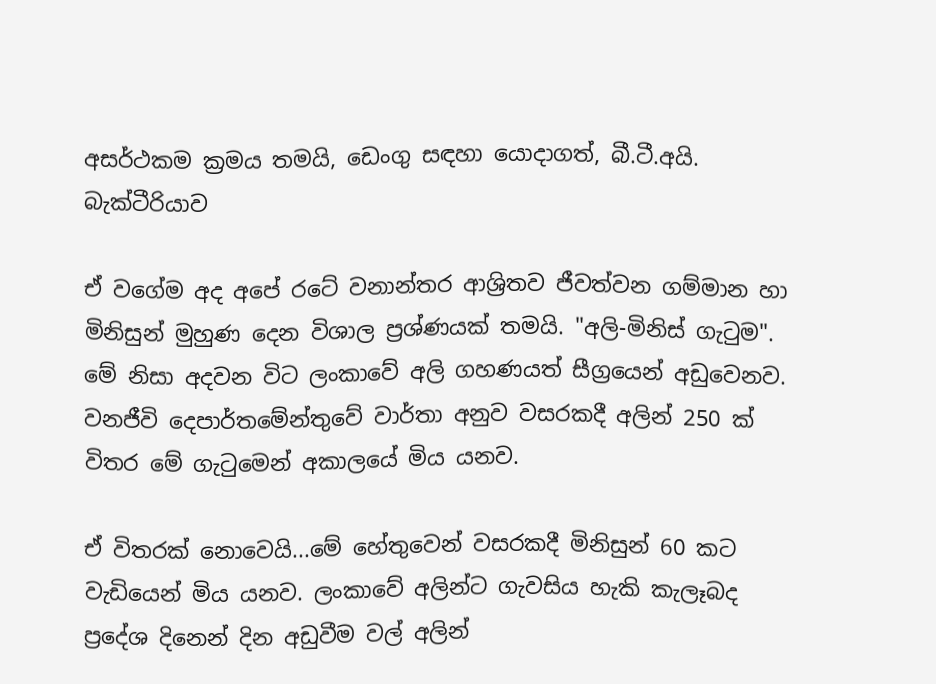අසර්ථකම ක්‍රමය තමයි, ඩෙංගු සඳහා යොදාගත්, බී.ටී.අයි. බැක්ටීරියාව

ඒ වගේම අද අපේ රටේ වනාන්තර ආශ්‍රිතව ජීවත්වන ගම්මාන හා මිනිසුන් මුහුණ දෙන විශාල ප්‍රශ්ණයක් තමයි. "අලි-මිනිස් ගැටුම". මේ නිසා අදවන විට ලංකාවේ අලි ගහණයත් සීග්‍රයෙන් අඩුවෙනව. වනජීවි දෙපාර්තමේන්තුවේ වාර්තා අනුව වසරකදී අලින් 250 ක් විතර මේ ගැටුමෙන් අකාලයේ මිය යනව.

ඒ විතරක් නොවෙයි...මේ හේතුවෙන් වසරකදී මිනිසුන් 60 කට වැඩියෙන් මිය යනව. ලංකාවේ අලින්ට ගැවසිය හැකි කැලෑබද ප්‍රදේශ දිනෙන් දින අඩුවීම වල් අලින්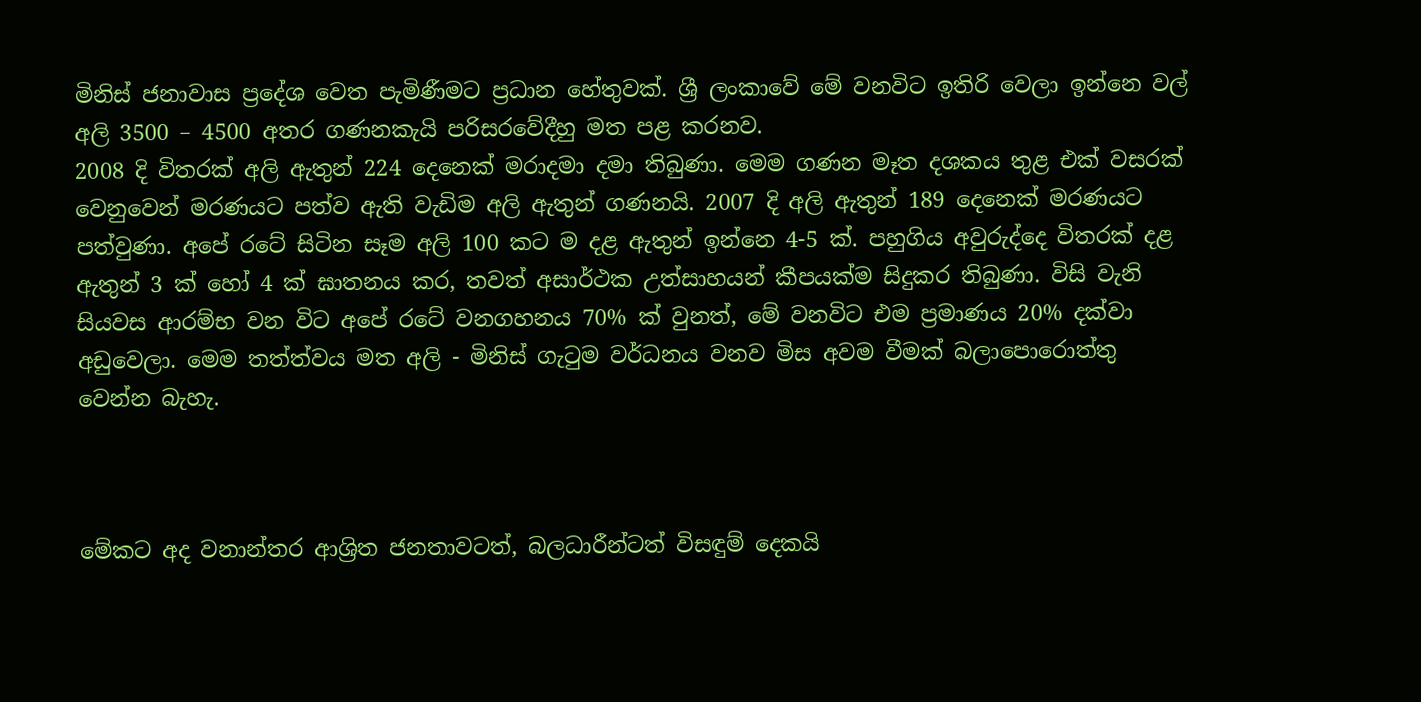මිනිස් ජනාවාස ප්‍රදේශ වෙත පැමිණීමට ප්‍රධාන හේතුවක්. ශ්‍රී ලංකාවේ මේ වනවිට ඉතිරි වෙලා ඉන්නෙ වල් අලි 3500 – 4500 අතර ගණනකැයි පරිසරවේදීහු මත පළ කරනව.
2008 දි විතරක් අලි ඇතුන් 224 දෙනෙක් මරාදමා දමා තිබුණා. මෙම ගණන මෑත දශකය තුළ එක් වසරක් වෙනුවෙන් මරණයට පත්ව ඇති වැඩිම අලි ඇතුන් ගණනයි. 2007 දි අලි ඇතුන් 189 දෙනෙක් මරණයට පත්වුණා. අපේ රටේ සිටින සෑම අලි 100 කට ම දළ ඇතුන් ඉන්නෙ 4-5 ක්‌. පහුගිය අවුරුද්දෙ විතරක් දළ ඇතුන් 3 ක් හෝ 4 ක් ඝාතනය කර, තවත් අසාර්ථක උත්සාහයන් කීපයක්ම සිදුකර තිබුණා. විසි වැනි සියවස ආරම්භ වන විට අපේ රටේ වනගහනය 70% ක්‌ වුනත්, මේ වනවිට එම ප්‍රමාණය 20% දක්‌වා අඩුවෙලා. මෙම තත්ත්වය මත අලි - මිනිස් ගැටුම වර්ධනය වනව මිස අවම වීමක් බලාපොරොත්තු වෙන්න බැහැ.



මේකට අද වනාන්තර ආශ්‍රිත ජනතාවටත්, බලධාරීන්ටත් විසඳුම් දෙකයි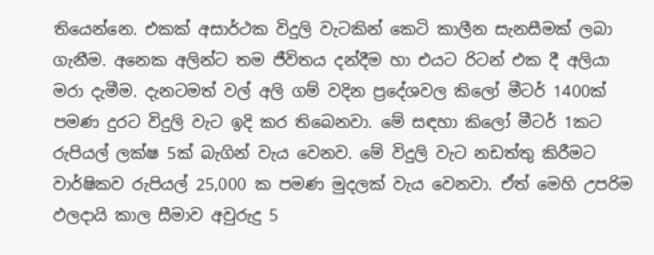තියෙන්නෙ. එකක් අසාර්ථක විදුලි වැටකින් කෙටි කාලීන සැනසීමක් ලබා ගැනීම. අනෙක අලින්ට තම ජීවිතය දන්දීම හා එයට රිටන් එක දී අලියා මරා දැමීම. දැනටමත් වල් අලි ගම් වදින ප්‍රදේශවල කිලෝ මීටර් 1400ක්‌ පමණ දුරට විදුලි වැට ඉදි කර තිබෙනවා. මේ සඳහා කිලෝ මීටර් 1කට රුපියල් ලක්‌ෂ 5ක්‌ බැගින් වැය වෙනව. මේ විදුලි වැට නඩත්තු කිරීමට වාර්ෂිකව රුපියල් 25,000 ක පමණ මුදලක්‌ වැය වෙනවා. ඒත් මෙහි උපරිම ඵලදායි කාල සීමාව අවුරුදු 5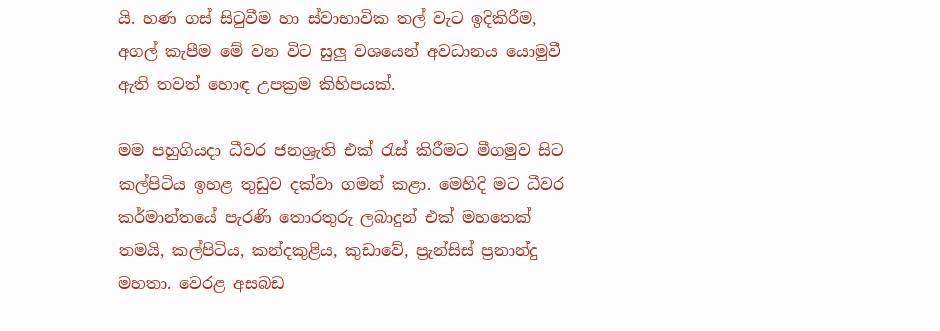යි. හණ ගස් සිටුවීම හා ස්වාභාවික තල් වැට ඉදිකිරීම, අගල් කැපීම මේ වන විට සුලු වශයෙන් අවධානය යොමුවී ඇති තවත් හොඳ උපක්‍රම කිහිපයක්.

මම පහුගියදා ධීවර ජනශ්‍රැති එක්‍ රැස් කිරීමට මීගමුව සිට කල්පිටිය ඉහළ තුඩුව දක්වා ගමන් කළා. මෙහිදි මට ධීවර කර්මාන්තයේ පැරණි තොරතුරු ලබාදුන් එක් මහතෙක් තමයි, කල්පිටිය, කන්දකුළිය, කුඩාවේ, ප්‍රැන්සිස් ප්‍රනාන්දු මහතා. වෙරළ අසබඩ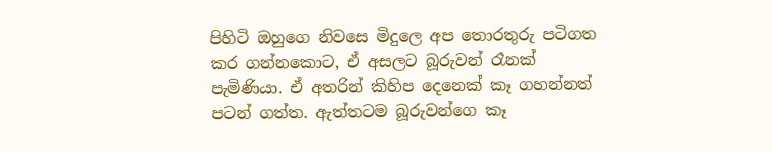පිහිටි ඔහුගෙ නිවසෙ මිදුලෙ අප තොරතුරු පටිගත කර ගන්නකොට, ඒ අසලට බූරුවන් රෑනක් පැමිණියා. ඒ අතරින් කිහිප දෙනෙක් කෑ ගහන්නත් පටන් ගත්ත. ඇත්තටම බූරුවන්ගෙ කෑ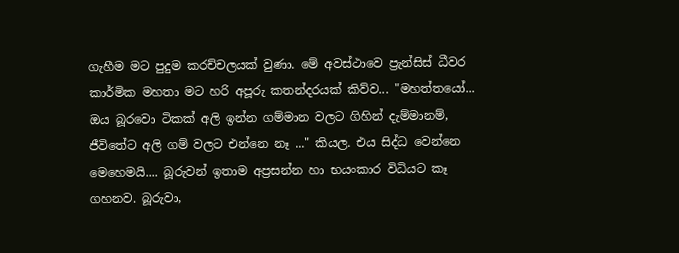ගැහීම මට පුදුම කරච්චලයක් වුණා. මේ අවස්ථාවෙ ප්‍රැන්සිස් ධීවර කාර්මික මහතා මට හරි අපූරු කතන්දරයක් කිව්ව... "මහත්තයෝ... ඔය බූරවො ටිකක් අලි ඉන්න ගම්මාන වලට ගිහින් දැම්මානම්, ජීවිතේට අලි ගම් වලට එන්නෙ නෑ ..." කියල. එය සිද්ධ වෙන්නෙ මෙහෙමයි.... බූරුවන් ඉතාම අප්‍රසන්න හා භයංකාර විධියට කෑ ගහනව. බූරුවා,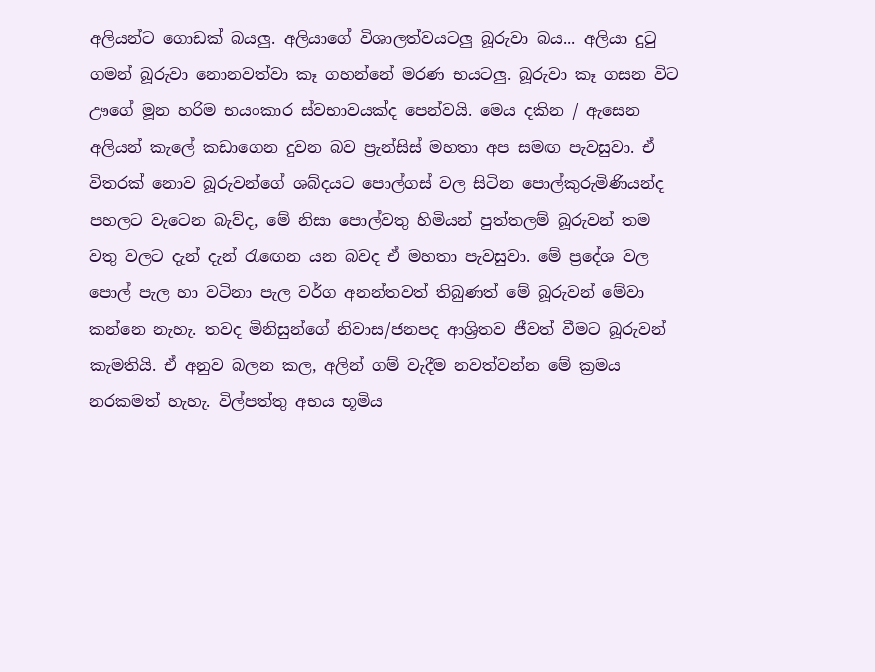අලියන්ට ගොඩක් බයලු. අලියාගේ විශාලත්වයටලු බූරුවා බය... අලියා දුටු ගමන් බූරුවා නොනවත්වා කෑ ගහන්නේ මරණ භයටලු. බූරුවා කෑ ගසන විට ඌගේ මූන හරිම භයංකාර ස්වභාවයක්ද පෙන්වයි. මෙය දකින / ඇසෙන අලියන් කැලේ කඩාගෙන දුවන බව ප්‍රැන්සිස් මහතා අප සමඟ පැවසුවා. ඒ විතරක් නොව බූරුවන්ගේ ශබ්දයට පොල්ගස් වල සිටින පොල්කුරුමිණියන්ද පහලට වැටෙන බැව්ද, මේ නිසා පොල්වතු හිමියන් පුත්තලම් බූරුවන් තම වතු වලට දැන් දැන් රැඟෙන යන බවද ඒ මහතා පැවසුවා. මේ ප්‍රදේශ වල පොල් පැල හා වටිනා පැල වර්ග අනන්තවත් තිබුණත් මේ බූරුවන් මේවා කන්නෙ නැහැ. තවද මිනිසුන්ගේ නිවාස/ජනපද ආශ්‍රිතව ජීවත් වීමට බූරුවන් කැමතියි. ඒ අනුව බලන කල, අලින් ගම් වැදීම නවත්වන්න මේ ක්‍රමය නරකමත් හැහැ. විල්පත්තු අභය භූමිය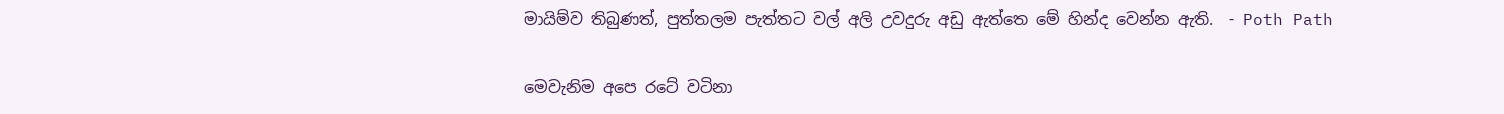මායිම්ව තිබුණත්, පුත්තලම පැත්තට වල් අලි උවදුරු අඩු ඇත්තෙ මේ හින්ද වෙන්න ඇති.  - Poth Path

මෙවැනිම අපෙ රටේ වටිනා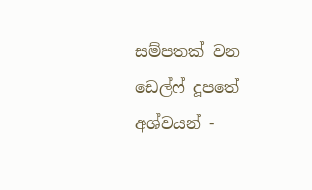සම්පතක් වන ඩෙල්ෆ් දූපතේ අශ්වයන් -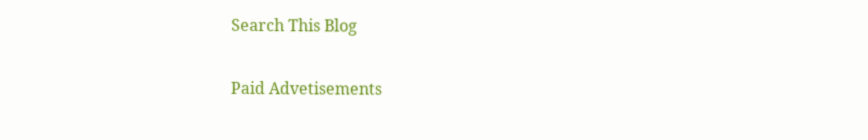Search This Blog

Paid Advetisements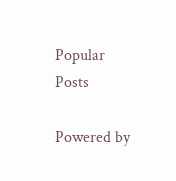Popular Posts

Powered by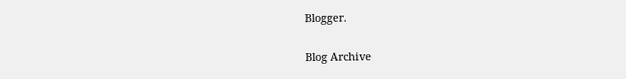Blogger.

Blog Archive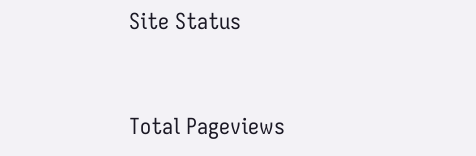Site Status


Total Pageviews